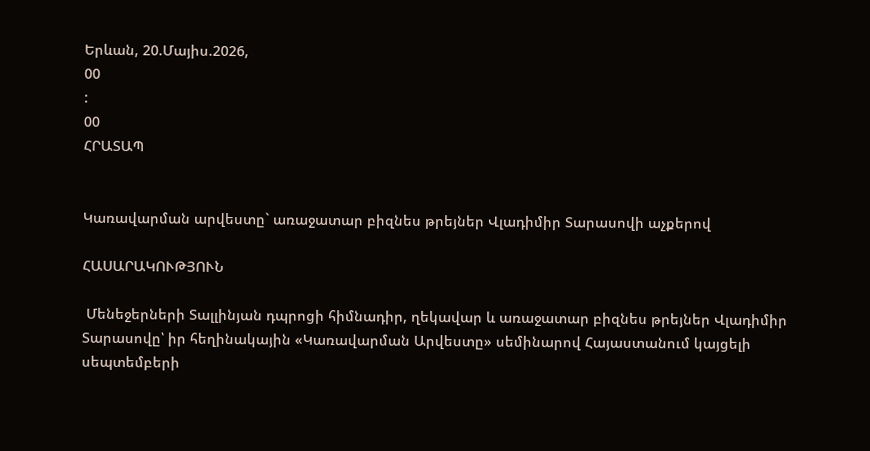Երևան, 20.Մայիս.2026,
00
:
00
ՀՐԱՏԱՊ


Կառավարման արվեստը` առաջատար բիզնես թրեյներ Վլադիմիր Տարասովի աչքերով

ՀԱՍԱՐԱԿՈՒԹՅՈՒՆ

 Մենեջերների Տալլինյան դպրոցի հիմնադիր, ղեկավար և առաջատար բիզնես թրեյներ Վլադիմիր Տարասովը՝ իր հեղինակային «Կառավարման Արվեստը» սեմինարով Հայաստանում կայցելի սեպտեմբերի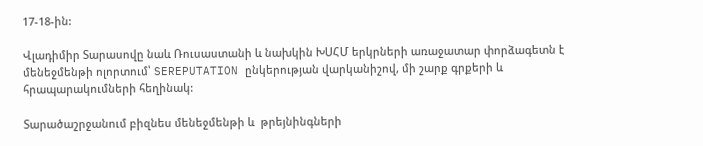17-18-ին:

Վլադիմիր Տարասովը նաև Ռուսաստանի և նախկին ԽՍՀՄ երկրների առաջատար փորձագետն է մենեջմենթի ոլորտում՝ SEREPUTATION ընկերության վարկանիշով, մի շարք գրքերի և հրապարակումների հեղինակ:

Տարածաշրջանում բիզնես մենեջմենթի և  թրեյնինգների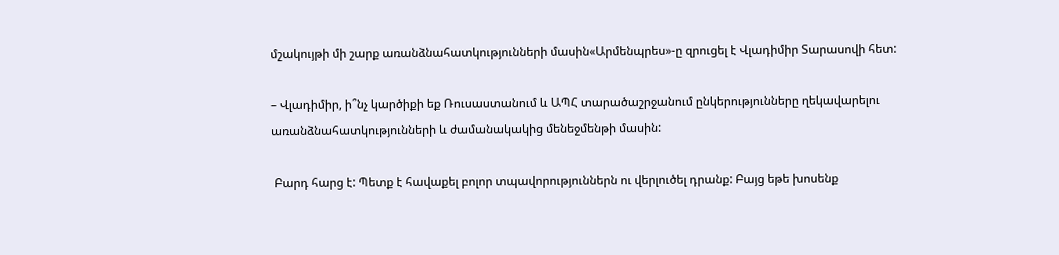մշակույթի մի շարք առանձնահատկությունների մասին«Արմենպրես»-ը զրուցել է Վլադիմիր Տարասովի հետ:

– Վլադիմիր, ի՞նչ կարծիքի եք Ռուսաստանում և ԱՊՀ տարածաշրջանում ընկերությունները ղեկավարելու առանձնահատկությունների և ժամանակակից մենեջմենթի մասին:

 Բարդ հարց է: Պետք է հավաքել բոլոր տպավորություններն ու վերլուծել դրանք: Բայց եթե խոսենք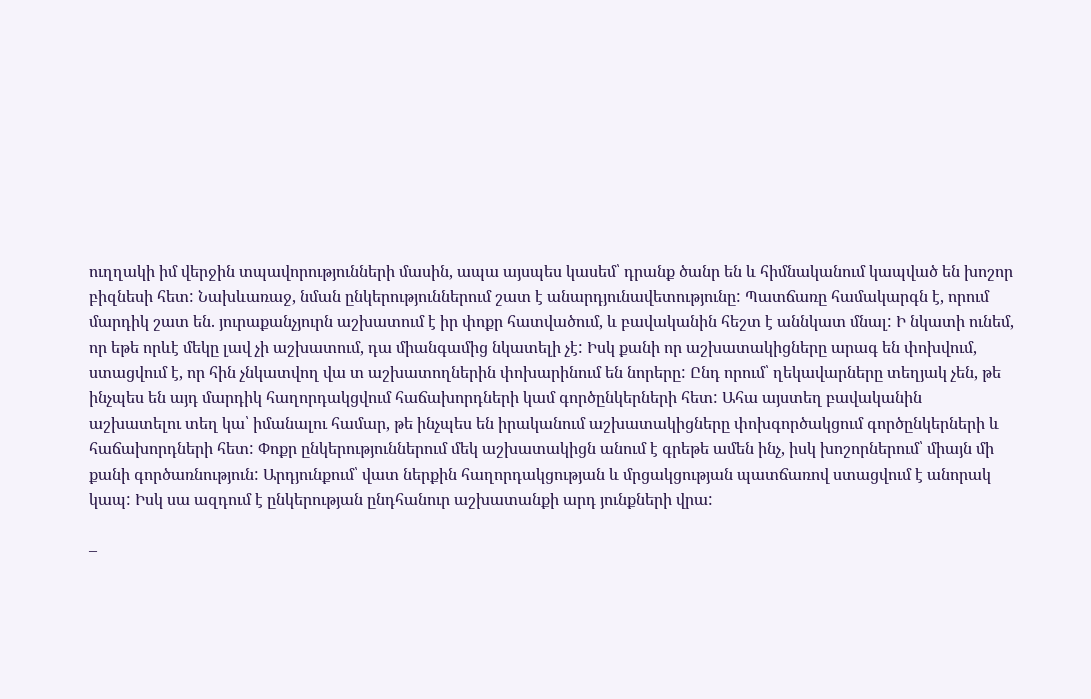ուղղակի իմ վերջին տպավորությունների մասին, ապա այսպես կասեմ՝ դրանք ծանր են և հիմնականում կապված են խոշոր բիզնեսի հետ: Նախևառաջ, նման ընկերություններում շատ է անարդյունավետությունը: Պատճառը համակարգն է, որում մարդիկ շատ են. յուրաքանչյուրն աշխատում է իր փոքր հատվածում, և բավականին հեշտ է աննկատ մնալ: Ի նկատի ունեմ, որ եթե որևէ մեկը լավ չի աշխատում, դա միանգամից նկատելի չէ: Իսկ քանի որ աշխատակիցները արագ են փոխվում, ստացվում է, որ հին չնկատվող վա տ աշխատողներին փոխարինում են նորերը: Ընդ որում՝ ղեկավարները տեղյակ չեն, թե ինչպես են այդ մարդիկ հաղորդակցվում հաճախորդների կամ գործընկերների հետ: Ահա այստեղ բավականին աշխատելու տեղ կա՝ իմանալու համար, թե ինչպես են իրականում աշխատակիցները փոխգործակցում գործընկերների և հաճախորդների հետ: Փոքր ընկերություններում մեկ աշխատակիցն անում է գրեթե ամեն ինչ, իսկ խոշորներում՝ միայն մի քանի գործառնություն: Արդյունքում՝ վատ ներքին հաղորդակցության և մրցակցության պատճառով ստացվում է անորակ կապ: Իսկ սա ազդում է ընկերության ընդհանուր աշխատանքի արդ յունքների վրա:

–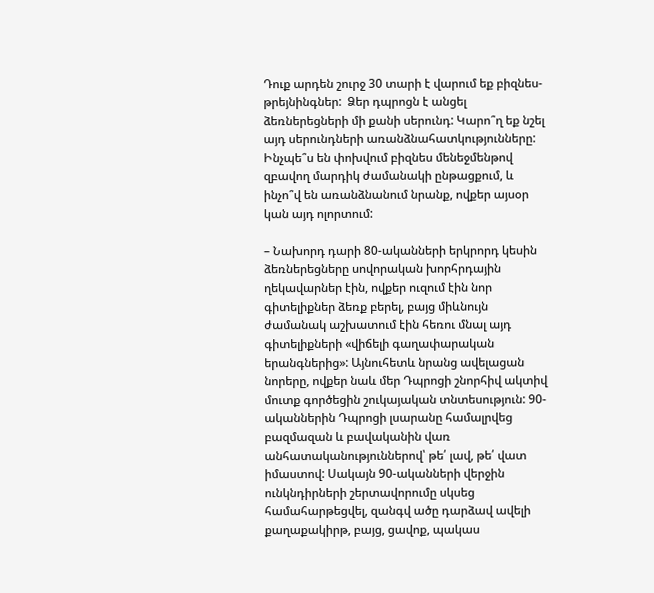Դուք արդեն շուրջ 30 տարի է վարում եք բիզնես-թրեյնինգներ:  Ձեր դպրոցն է անցել ձեռներեցների մի քանի սերունդ: Կարո՞ղ եք նշել այդ սերունդների առանձնահատկությունները: Ինչպե՞ս են փոխվում բիզնես մենեջմենթով զբավող մարդիկ ժամանակի ընթացքում, և ինչո՞վ են առանձնանում նրանք, ովքեր այսօր կան այդ ոլորտում:

– Նախորդ դարի 80-ականների երկրորդ կեսին ձեռներեցները սովորական խորհրդային ղեկավարներ էին, ովքեր ուզում էին նոր գիտելիքներ ձեռք բերել, բայց միևնույն ժամանակ աշխատում էին հեռու մնալ այդ գիտելիքների «վիճելի գաղափարական երանգներից»: Այնուհետև նրանց ավելացան նորերը, ովքեր նաև մեր Դպրոցի շնորհիվ ակտիվ մուտք գործեցին շուկայական տնտեսություն: 90-ականներին Դպրոցի լսարանը համալրվեց բազմազան և բավականին վառ անհատականություններով՝ թե՛ լավ, թե՛ վատ իմաստով: Սակայն 90-ականների վերջին ունկնդիրների շերտավորումը սկսեց համահարթեցվել, զանգվ ածը դարձավ ավելի քաղաքակիրթ, բայց, ցավոք, պակաս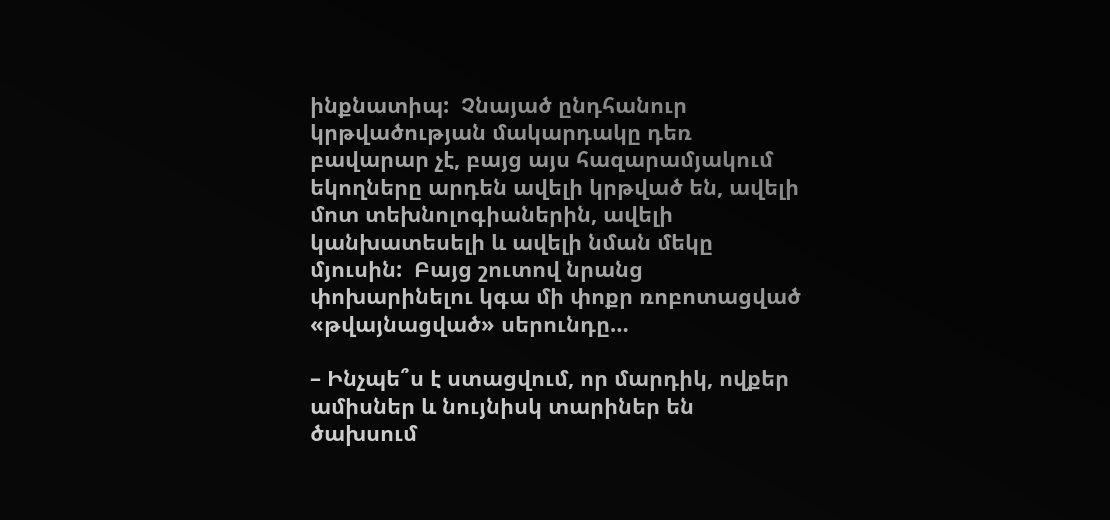ինքնատիպ:  Չնայած ընդհանուր կրթվածության մակարդակը դեռ բավարար չէ, բայց այս հազարամյակում եկողները արդեն ավելի կրթված են, ավելի մոտ տեխնոլոգիաներին, ավելի կանխատեսելի և ավելի նման մեկը մյուսին:  Բայց շուտով նրանց փոխարինելու կգա մի փոքր ռոբոտացված «թվայնացված» սերունդը…

– Ինչպե՞ս է ստացվում, որ մարդիկ, ովքեր ամիսներ և նույնիսկ տարիներ են ծախսում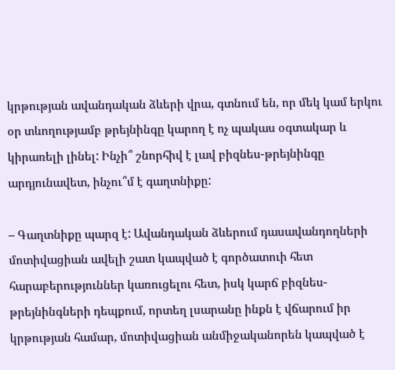կրթության ավանդական ձևերի վրա, գտնում են, որ մեկ կամ երկու օր տևողությամբ թրեյնինգը կարող է ոչ պակաս օգտակար և կիրառելի լինել: Ինչի՞ շնորհիվ է լավ բիզնես-թրեյնինգը արդյունավետ, ինչու՞մ է գաղտնիքը:

– Գաղտնիքը պարզ է: Ավանդական ձևերում դասավանդողների մոտիվացիան ավելի շատ կապված է գործատուի հետ հարաբերություններ կառուցելու հետ, իսկ կարճ բիզնես-թրեյնինգների դեպքում, որտեղ լսարանը ինքն է վճարում իր կրթության համար, մոտիվացիան անմիջականորեն կապված է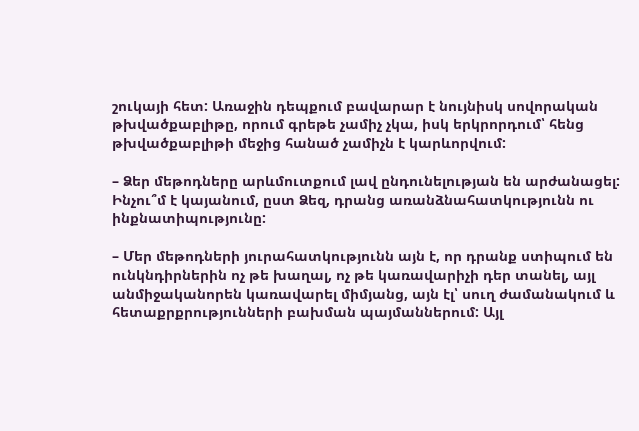շուկայի հետ: Առաջին դեպքում բավարար է նույնիսկ սովորական թխվածքաբլիթը, որում գրեթե չամիչ չկա, իսկ երկրորդում՝ հենց թխվածքաբլիթի մեջից հանած չամիչն է կարևորվում:

– Ձեր մեթոդները արևմուտքում լավ ընդունելության են արժանացել: Ինչու՞մ է կայանում, ըստ Ձեզ, դրանց առանձնահատկությունն ու ինքնատիպությունը:

– Մեր մեթոդների յուրահատկությունն այն է, որ դրանք ստիպում են ունկնդիրներին ոչ թե խաղալ, ոչ թե կառավարիչի դեր տանել, այլ անմիջականորեն կառավարել միմյանց, այն էլ՝ սուղ ժամանակում և հետաքրքրությունների բախման պայմաններում: Այլ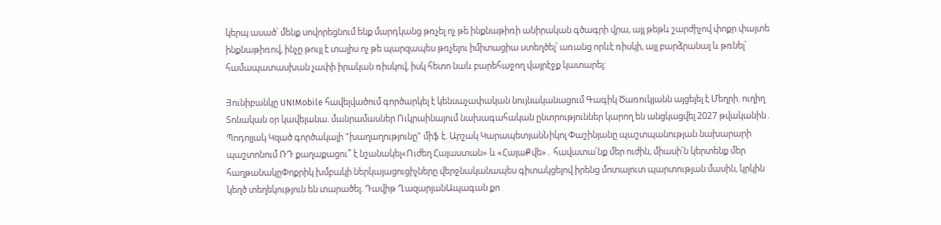կերպ ասած՝ մենք սովորեցնում ենք մարդկանց թռչել ոչ թե ինքնաթիռի անիրական գծագրի վրա, այլ թեթև շարժիչով փոքր փայտե ինքնաթիռով, ինչը թույլ է տալիս ոչ թե պարզապես թռչելու իմիտացիա ստեղծել՝ առանց որևէ ռիսկի, այլ բարձրանալ և թռնել՝ համապատասխան չափի իրական ռիսկով, իսկ հետո նաև բարեհաջող վայրէջք կատարել:

Յունիբանկը UNIMobile հավելվածում գործարկել է կենսաչափական նույնականացում Գագիկ Ծառուկյանն այցելել է Մեղրի. ուղիղ Տոնական օր կավելանա. մանրամասներ Ուկրաինայում նախագահական ընտրություններ կարող են անցկացվել 2027 թվականին․ Պոդոլյակ Կզած գործակալի "խաղաղությունը" միֆ է. Արշակ ԿարապետյանՆիկոլ Փաշինյանը պաշտպանության նախարարի պաշտոնում ՌԴ քաղաքացու՞ է նշանակել«Ուժեղ Հայաստան» և «ՀայաՔվե»․ հավատա՛նք մեր ուժին, միասի՛ն կերտենք մեր հաղթանակըՓոքրիկ խմբակի ներկայացուցիչները վերջնականապես գիտակցելով իրենց մոտալուտ պարտության մասին, կրկին կեղծ տեղեկություն են տարածել. Դավիթ ՂազարյանԱպագան քո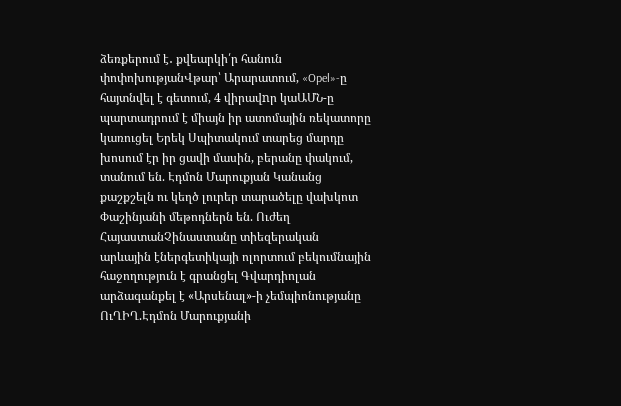ձեռքերում է․ քվեարկի՛ր հանուն փոփոխությանՎթար՝ Արարատում, «Opel»-ը հայտնվել է գետում, 4 վիրավnր կաԱՄՆ-ը պարտադրում է միայն իր ատոմային ռեկատորը կառուցել Երեկ Սպիտակում տարեց մարդը խոսում էր իր ցավի մասին, բերանը փակում, տանում են. Էդմոն Մարուքյան Կանանց քաշքշելն ու կեղծ լուրեր տարածելը վախկոտ Փաշինյանի մեթոդներն են. Ուժեղ ՀայաստանՉինաստանը տիեզերական արևային էներգետիկայի ոլորտում բեկումնային հաջողություն է գրանցել Գվարդիոլան արձագանքել է «Արսենալ»-ի չեմպիոնությանը ՈւՂԻՂ.Էդմոն Մարուքյանի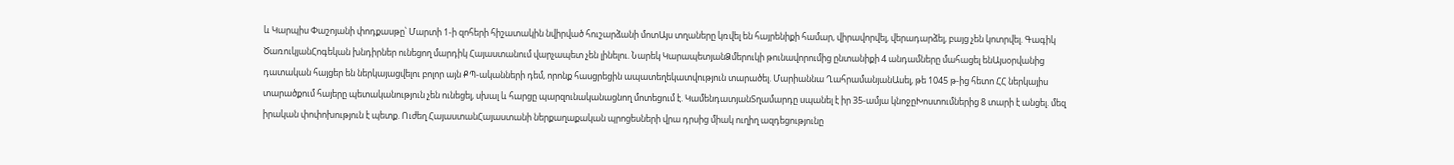և Կարպիս Փաշոյանի փոդքասթը՝ Մարտի 1-ի զոհերի հիշատակին նվիրված հուշարձանի մոտԱյս տղաները կռվել են հայրենիքի համար, վիրավորվել, վերադարձել, բայց չեն կոտրվել. Գագիկ ԾառուկյանՀոգեկան խնդիրներ ունեցող մարդիկ Հայաստանում վարչապետ չեն լինելու. Նարեկ ԿարապետյանՁմերուկի թունավորումից ընտանիքի 4 անդամները մահացել ենԱյսօրվանից դատական հայցեր են ներկայացվելու բոլոր այն ՔՊ-ականների դեմ, որոնք հասցրեցին ապատեղեկատվություն տարածել. Մարիաննա ՂահրամանյանԱսել, թե 1045 թ-ից հետո ՀՀ ներկայիս տարածքում հայերը պետականություն չեն ունեցել, սխալ և հարցը պարզունականացնող մոտեցում է. ԿամենդատյանՏղամարդը սպանել է իր 35-ամյա կնոջըԽոստումներից 8 տարի է անցել. մեզ իրական փոփոխություն է պետք. Ուժեղ ՀայաստանՀայաստանի ներքաղաքական պրոցեսների վրա դրսից միակ ուղիղ ազդեցությունը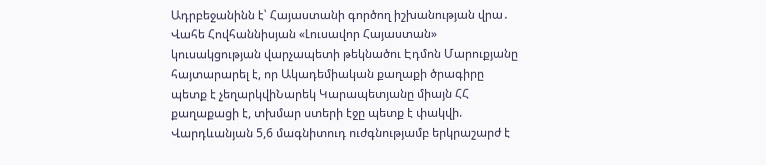Ադրբեջանինն է՝ Հայաստանի գործող իշխանության վրա․ Վահե Հովհաննիսյան «Լուսավոր Հայաստան» կուսակցության վարչապետի թեկնածու Էդմոն Մարուքյանը հայտարարել է, որ Ակադեմիական քաղաքի ծրագիրը պետք է չեղարկվիՆարեկ Կարապետյանը միայն ՀՀ քաղաքացի է, տխմար ստերի էջը պետք է փակվի. Վարդևանյան 5,6 մագնիտուդ ուժգնությամբ երկրաշարժ է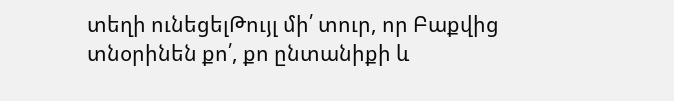տեղի ունեցելԹույլ մի՛ տուր, որ Բաքվից տնօրինեն քո՛, քո ընտանիքի և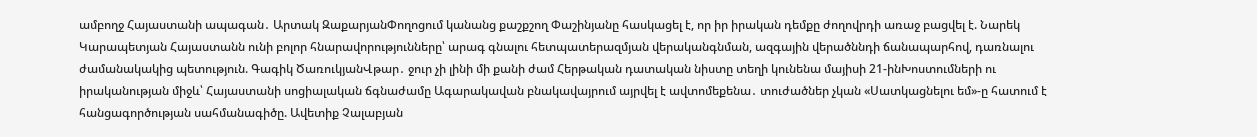ամբողջ Հայաստանի ապագան․ Արտակ ԶաքարյանՓողոցում կանանց քաշքշող Փաշինյանը հասկացել է, որ իր իրական դեմքը ժողովրդի առաջ բացվել է. Նարեկ Կարապետյան Հայաստանն ունի բոլոր հնարավորությունները՝ արագ գնալու հետպատերազմյան վերականգնման, ազգային վերածննդի ճանապարհով, դառնալու ժամանակակից պետություն. Գագիկ ԾառուկյանՎթար․ ջուր չի լինի մի քանի ժամ Հերթական դատական նիստը տեղի կունենա մայիսի 21-ինԽոստումների ու իրականության միջև՝ Հայաստանի սոցիալական ճգնաժամը Ագարակավան բնակավայրում այրվել է ավտոմեքենա․ տուժածներ չկան «Սատկացնելու եմ»-ը հատում է հանցագործության սահմանագիծը. Ավետիք Չալաբյան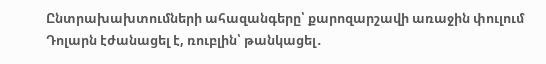Ընտրախախտումների ահազանգերը՝ քարոզարշավի առաջին փուլում Դոլարն էժանացել է, ռուբլին՝ թանկացել․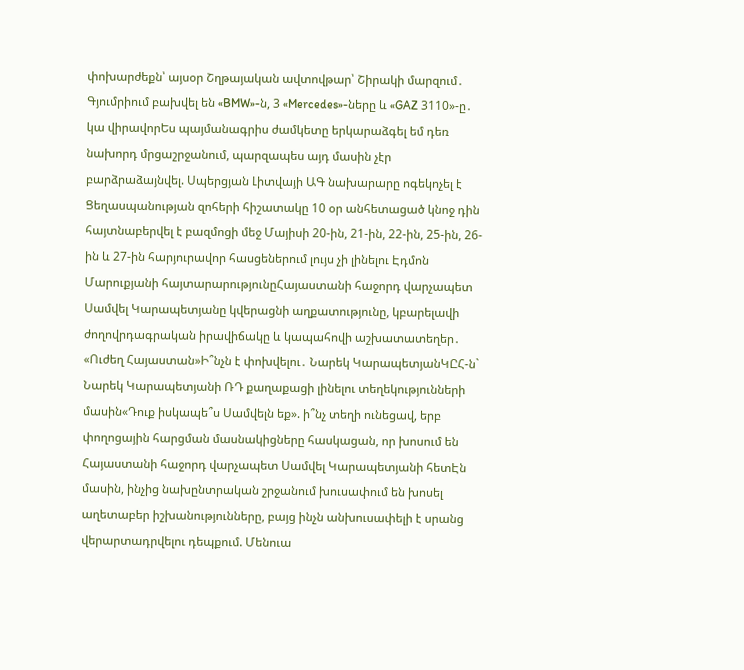փոխարժեքն՝ այսօր Շղթայական ավտովթար՝ Շիրակի մարզում․ Գյումրիում բախվել են «BMW»-ն, 3 «Mercedes»-ները և «GAZ 3110»-ը․ կա վիրավորԵս պայմանագրիս ժամկետը երկարաձգել եմ դեռ նախորդ մրցաշրջանում, պարզապես այդ մասին չէր բարձրաձայնվել. Սպերցյան Լիտվայի ԱԳ նախարարը ոգեկոչել է Ցեղասպանության զոհերի հիշատակը 10 օր անհետացած կնոջ դին հայտնաբերվել է բազմոցի մեջ Մայիսի 20-ին, 21-ին, 22-ին, 25-ին, 26-ին և 27-ին հարյուրավոր հասցեներում լույս չի լինելու Էդմոն Մարուքյանի հայտարարությունըՀայաստանի հաջորդ վարչապետ Սամվել Կարապետյանը կվերացնի աղքատությունը, կբարելավի ժողովրդագրական իրավիճակը և կապահովի աշխատատեղեր․ «Ուժեղ Հայաստան»Ի՞նչն է փոխվելու․ Նարեկ ԿարապետյանԿԸՀ-ն` Նարեկ Կարապետյանի ՌԴ քաղաքացի լինելու տեղեկությունների մասին«Դուք իսկապե՞ս Սամվելն եք». ի՞նչ տեղի ունեցավ, երբ փողոցային հարցման մասնակիցները հասկացան, որ խոսում են Հայաստանի հաջորդ վարչապետ Սամվել Կարապետյանի հետԷն մասին, ինչից նախընտրական շրջանում խուսափում են խոսել աղետաբեր իշխանությունները, բայց ինչն անխուսափելի է սրանց վերարտադրվելու դեպքում. Մենուա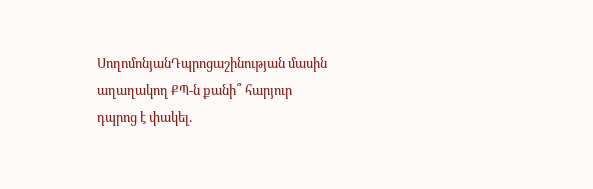ՍողոմոնյանԴպրոցաշինության մասին աղաղակող ՔՊ-ն քանի՞ հարյուր դպրոց է փակել.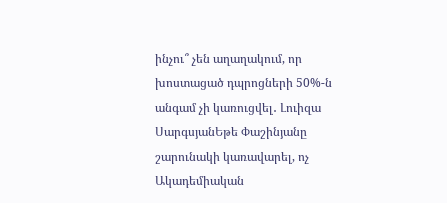ինչու՞ չեն աղաղակում, որ խոստացած դպրոցների 50%-ն անգամ չի կառուցվել․ Լուիզա ՍարգսյանԵթե Փաշինյանը շարունակի կառավարել, ոչ Ակադեմիական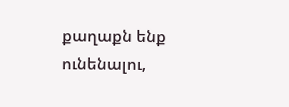քաղաքն ենք ունենալու,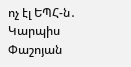ոչ էլ ԵՊՀ-ն․ Կարպիս Փաշոյան